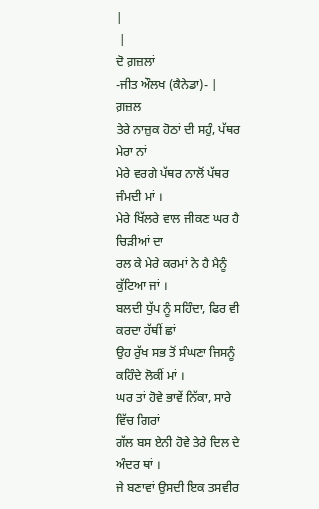|
 |
ਦੋ ਗ਼ਜ਼ਲਾਂ
-ਜੀਤ ਔਲਖ (ਕੈਨੇਡਾ)- |
ਗ਼ਜ਼ਲ
ਤੇਰੇ ਨਾਜ਼ੁਕ ਹੋਠਾਂ ਦੀ ਸਹੁੰ, ਪੱਥਰ ਮੇਰਾ ਨਾਂ
ਮੇਰੇ ਵਰਗੇ ਪੱਥਰ ਨਾਲੋਂ ਪੱਥਰ ਜੰਮਦੀ ਮਾਂ ।
ਮੇਰੇ ਖਿੱਲਰੇ ਵਾਲ ਜੀਕਣ ਘਰ ਹੈ ਚਿੜੀਆਂ ਦਾ
ਰਲ ਕੇ ਮੇਰੇ ਕਰਮਾਂ ਨੇ ਹੈ ਮੈਨੂੰ ਕੁੱਟਿਆ ਜਾਂ ।
ਬਲਦੀ ਧੁੱਪ ਨੂੰ ਸਹਿੰਦਾ, ਫਿਰ ਵੀ ਕਰਦਾ ਹੱਥੀਂ ਛਾਂ
ਉਹ ਰੁੱਖ ਸਭ ਤੋਂ ਸੰਘਣਾ ਜਿਸਨੂੰ ਕਹਿੰਦੇ ਲੋਕੀਂ ਮਾਂ ।
ਘਰ ਤਾਂ ਹੋਵੇ ਭਾਵੇਂ ਨਿੱਕਾ, ਸਾਰੇ ਵਿੱਚ ਗਿਰਾਂ
ਗੱਲ ਬਸ ਏਨੀ ਹੋਵੇ ਤੇਰੇ ਦਿਲ ਦੇ ਅੰਦਰ ਥਾਂ ।
ਜੇ ਬਣਾਵਾਂ ਉਸਦੀ ਇਕ ਤਸਵੀਰ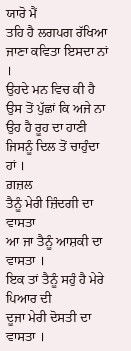ਯਾਰੋ ਮੈਂ
ਤਹਿ ਹੈ ਲਗਪਗ ਰੱਖਿਆ ਜਾਣਾ ਕਵਿਤਾ ਇਸਦਾ ਨਾਂ ।
ਉਹਦੇ ਮਨ ਵਿਚ ਕੀ ਹੈ ਉਸ ਤੋਂ ਪੁੱਛਾਂ ਕਿ ਅਜੇ ਨਾ
ਉਹ ਹੈ ਰੂਹ ਦਾ ਹਾਣੀ ਜਿਸਨੂੰ ਦਿਲ ਤੋਂ ਚਾਹੁੰਦਾ ਹਾਂ ।
ਗ਼ਜ਼ਲ
ਤੈਨੂੰ ਮੇਰੀ ਜ਼ਿੰਦਗੀ ਦਾ ਵਾਸਤਾ
ਆ ਜਾ ਤੈਨੂੰ ਆਸ਼ਕੀ ਦਾ ਵਾਸਤਾ ।
ਇਕ ਤਾਂ ਤੈਨੂੰ ਸਹੁੰ ਹੈ ਮੇਰੇ ਪਿਆਰ ਦੀ
ਦੂਜਾ ਮੇਰੀ ਦੋਸਤੀ ਦਾ ਵਾਸਤਾ ।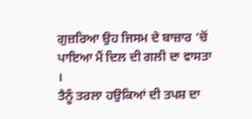ਗੁਜ਼ਰਿਆ ਉਹ ਜਿਸਮ ਦੇ ਬਾਜ਼ਾਰ ‘ਚੋਂ
ਪਾਇਆ ਮੈਂ ਦਿਲ ਦੀ ਗਲੀ ਦਾ ਵਾਸਤਾ ।
ਤੈਨੂੰ ਤਰਲਾ ਹਉਕਿਆਂ ਦੀ ਤਪਸ਼ ਦਾ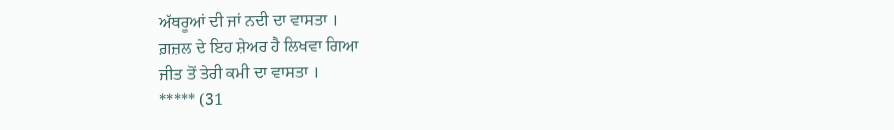ਅੱਥਰੂਆਂ ਦੀ ਜਾਂ ਨਦੀ ਦਾ ਵਾਸਤਾ ।
ਗ਼ਜ਼ਲ ਦੇ ਇਹ ਸ਼ੇਅਰ ਹੈ ਲਿਖਵਾ ਗਿਆ
ਜੀਤ ਤੋਂ ਤੇਰੀ ਕਮੀ ਦਾ ਵਾਸਤਾ ।
***** (31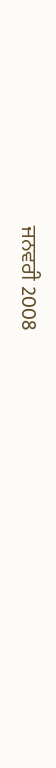ਜਨਵਰੀ 2008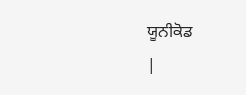ਯੂਨੀਕੋਡ
|